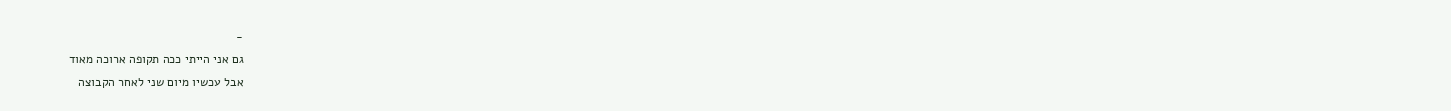-
גם אני הייתי ככה תקופה ארוכה מאוד
אבל עכשיו מיום שני לאחר הקבוצה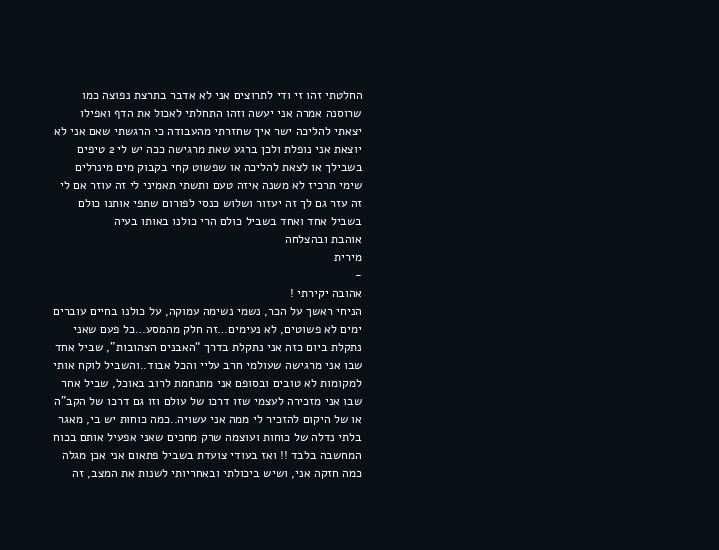החלטתי זהו זי ודי לתרוצים אני לא אדבר בתרצת נפוצה כמו שרוסנה אמרה אני יעשה וזהו התחלתי לאכול את הדף ואפילו יצאתי להליכה ישר איך שחזרתי מהעבודה כי הרגשתי שאם אני לא יוצאת אני נופלת ולכן ברגע שאת מרגישה ככה יש לי 2 טיפים בשבילך או לצאת להליכה או שפשוט קחי בקבוק מים מינרלים שימי תרכיז לא משנה איזה טעם ותשתי תאמיני לי זה עוזר אם לי זה עזר גם לך זה יעזור ושלוש כנסי לפורום שתפי אותנו כולם בשביל אחד ואחד בשביל כולם הרי כולנו באותו בעיה
אוהבת ובהצלחה
מירית
-
אהובה יקירתי !
הניחי ראשך על הכר, נשמי נשימה עמוקה, על כולנו בחיים עוברים ימים לא פשוטים, לא נעימים…זה חלק מהמסע…כל פעם שאני נתקלת ביום כזה אני נתקלת בדרך “האבנים הצהובות”, שביל אחד שבו אני מרגישה שעולמי חרב עליי והכל אבוד..והשביל לוקח אותי למקומות לא טובים ובסופם אני מתנחמת לרוב באוכל, שביל אחר שבו אני מזכירה לעצמי שזו דרכו של עולם וזו גם דרכו של הקב”ה או של היקום להזכיר לי ממה אני עשויה..כמה כוחות יש בי, מאגר בלתי נדלה של כוחות ועוצמה שרק מחכים שאני אפעיל אותם בכוח המחשבה בלבד !! ואז בעודי צועדת בשביל פתאום אני אכן מגלה כמה חזקה אני, ושיש ביכולתי ובאחריותי לשנות את המצב, זה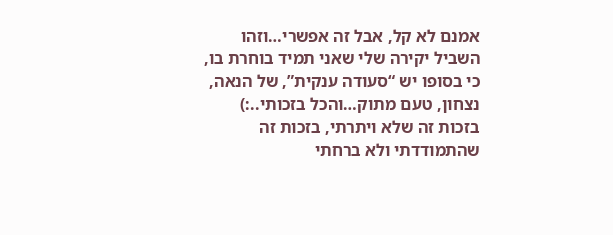אמנם לא קל, אבל זה אפשרי…וזהו השביל יקירה שלי שאני תמיד בוחרת בו, כי בסופו יש “סעודה ענקית”, של הנאה, נצחון, טעם מתוק…והכל בזכותי..:) בזכות זה שלא ויתרתי, בזכות זה שהתמודדתי ולא ברחתי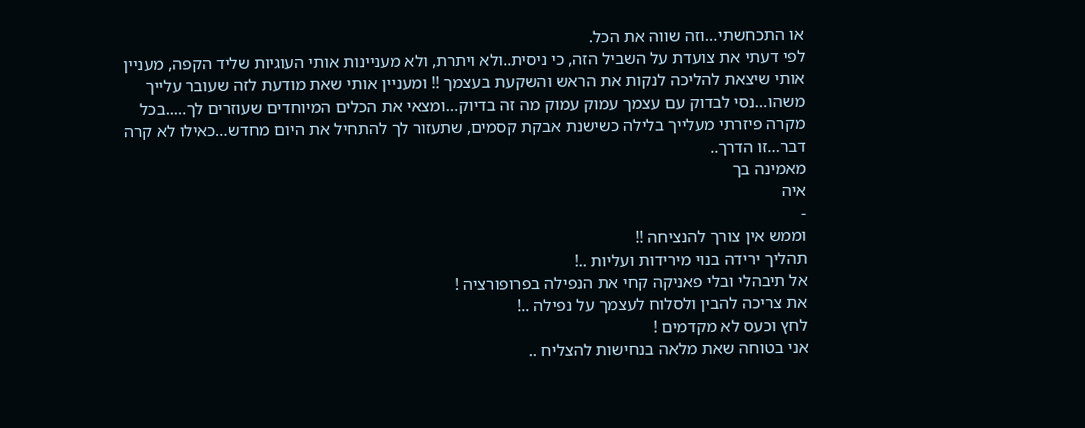או התכחשתי…וזה שווה את הכל.
לפי דעתי את צועדת על השביל הזה, כי ניסית..ולא ויתרת, ולא מעניינות אותי העוגיות שליד הקפה, מעניין אותי שיצאת להליכה לנקות את הראש והשקעת בעצמך !! ומעניין אותי שאת מודעת לזה שעובר עלייך משהו…נסי לבדוק עם עצמך עמוק עמוק מה זה בדיוק…ומצאי את הכלים המיוחדים שעוזרים לך…..בכל מקרה פיזרתי מעלייך בלילה כשישנת אבקת קסמים, שתעזור לך להתחיל את היום מחדש…כאילו לא קרה דבר…זו הדרך..
מאמינה בך
איה
-
וממש אין צורך להנציחה !!
תהליך ירידה בנוי מירידות ועליות ..!
אל תיבהלי ובלי פאניקה קחי את הנפילה בפרופורציה !
את צריכה להבין ולסלוח לעצמך על נפילה ..!
לחץ וכעס לא מקדמים !
אני בטוחה שאת מלאה בנחישות להצליח ..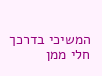המשיכי בדרכך חלי ממן